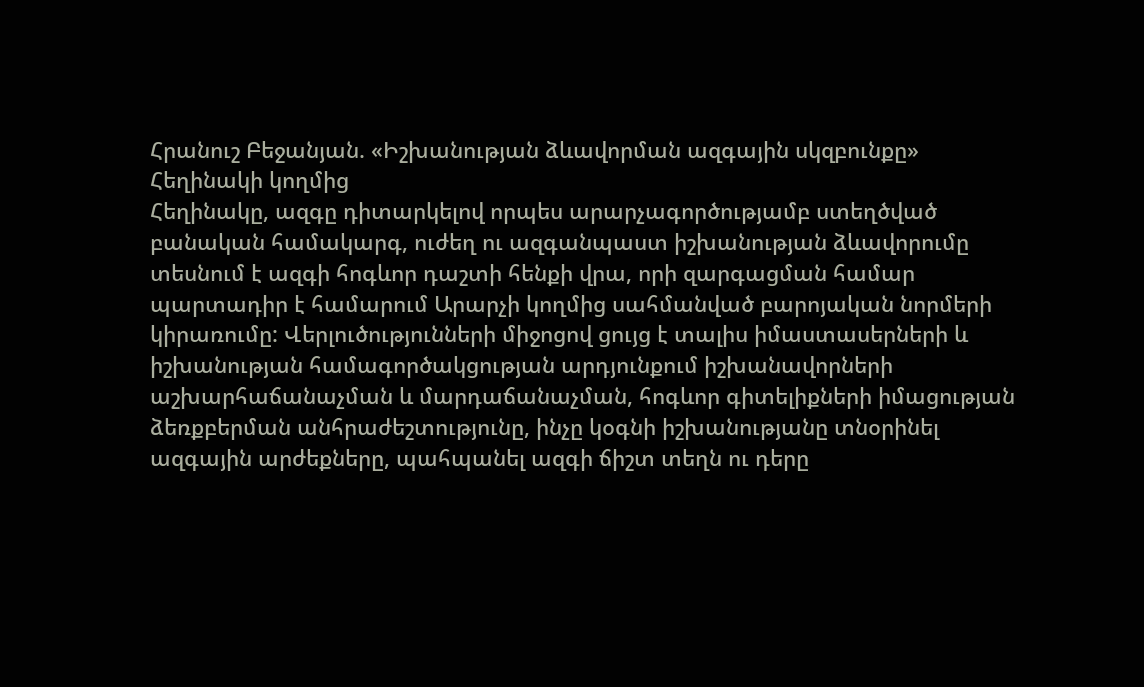Հրանուշ Բեջանյան. «Իշխանության ձևավորման ազգային սկզբունքը»
Հեղինակի կողմից
Հեղինակը, ազգը դիտարկելով որպես արարչագործությամբ ստեղծված բանական համակարգ, ուժեղ ու ազգանպաստ իշխանության ձևավորումը տեսնում է ազգի հոգևոր դաշտի հենքի վրա, որի զարգացման համար պարտադիր է համարում Արարչի կողմից սահմանված բարոյական նորմերի կիրառումը: Վերլուծությունների միջոցով ցույց է տալիս իմաստասերների և իշխանության համագործակցության արդյունքում իշխանավորների աշխարհաճանաչման և մարդաճանաչման, հոգևոր գիտելիքների իմացության ձեռքբերման անհրաժեշտությունը, ինչը կօգնի իշխանությանը տնօրինել ազգային արժեքները, պահպանել ազգի ճիշտ տեղն ու դերը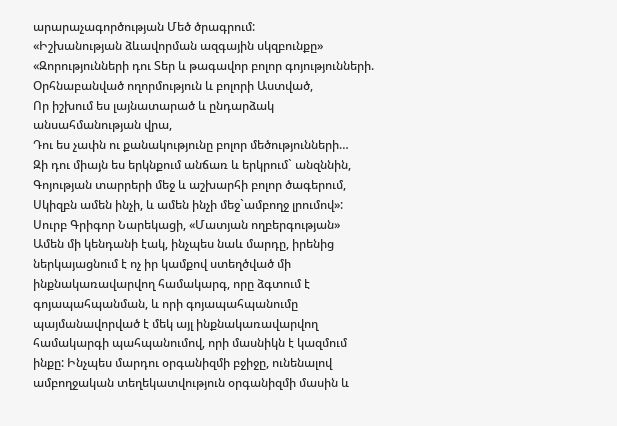արարաչագործության Մեծ ծրագրում:
«Իշխանության ձևավորման ազգային սկզբունքը»
«Զորությունների դու Տեր և թագավոր բոլոր գոյությունների.
Օրհնաբանված ողորմություն և բոլորի Աստված,
Որ իշխում ես լայնատարած և ընդարձակ անսահմանության վրա,
Դու ես չափն ու քանակությունը բոլոր մեծությունների…
Զի դու միայն ես երկնքում անճառ և երկրում` անզննին,
Գոյության տարրերի մեջ և աշխարհի բոլոր ծագերում,
Սկիզբն ամեն ինչի, և ամեն ինչի մեջ`ամբողջ լրումով»:
Սուրբ Գրիգոր Նարեկացի, «Մատյան ողբերգության»
Ամեն մի կենդանի էակ, ինչպես նաև մարդը, իրենից ներկայացնում է ոչ իր կամքով ստեղծված մի ինքնակառավարվող համակարգ, որը ձգտում է գոյապահպանման, և որի գոյապահպանումը պայմանավորված է մեկ այլ ինքնակառավարվող համակարգի պահպանումով, որի մասնիկն է կազմում ինքը: Ինչպես մարդու օրգանիզմի բջիջը, ունենալով ամբողջական տեղեկատվություն օրգանիզմի մասին և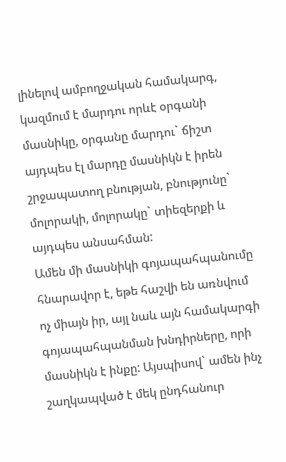լինելով ամբողջական համակարգ, կազմում է մարդու որևէ օրգանի մասնիկը, օրգանը մարդու` ճիշտ այդպես էլ մարդը մասնիկն է իրեն շրջապատող բնության, բնությունը` մոլորակի, մոլորակը` տիեզերքի և այդպես անսահման:
Ամեն մի մասնիկի գոյապահպանումը հնարավոր է, եթե հաշվի են առնվում ոչ միայն իր, այլ նաև այն համակարգի գոյապահպանման խնդիրները, որի մասնիկն է ինքը: Այսպիսով` ամեն ինչ շաղկապված է մեկ ընդհանուր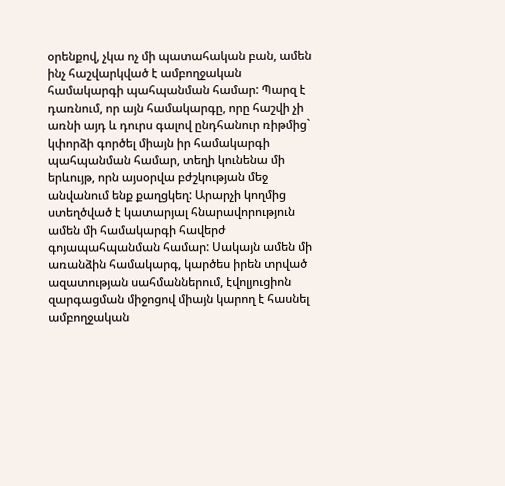օրենքով, չկա ոչ մի պատահական բան, ամեն ինչ հաշվարկված է ամբողջական համակարգի պահպանման համար: Պարզ է դառնում, որ այն համակարգը, որը հաշվի չի առնի այդ և դուրս գալով ընդհանուր ռիթմից` կփորձի գործել միայն իր համակարգի պահպանման համար, տեղի կունենա մի երևույթ, որն այսօրվա բժշկության մեջ անվանում ենք քաղցկեղ: Արարչի կողմից ստեղծված է կատարյալ հնարավորություն ամեն մի համակարգի հավերժ գոյապահպանման համար: Սակայն ամեն մի առանձին համակարգ, կարծես իրեն տրված ազատության սահմաններում, էվոլյուցիոն զարգացման միջոցով միայն կարող է հասնել ամբողջական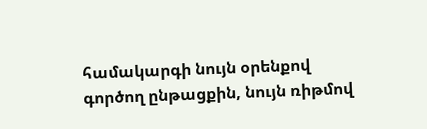համակարգի նույն օրենքով գործող ընթացքին, նույն ռիթմով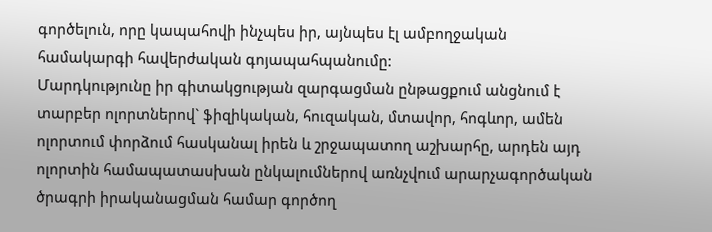գործելուն, որը կապահովի ինչպես իր, այնպես էլ ամբողջական համակարգի հավերժական գոյապահպանումը:
Մարդկությունը իր գիտակցության զարգացման ընթացքում անցնում է տարբեր ոլորտներով` ֆիզիկական, հուզական, մտավոր, հոգևոր, ամեն ոլորտում փորձում հասկանալ իրեն և շրջապատող աշխարհը, արդեն այդ ոլորտին համապատասխան ընկալումներով առնչվում արարչագործական ծրագրի իրականացման համար գործող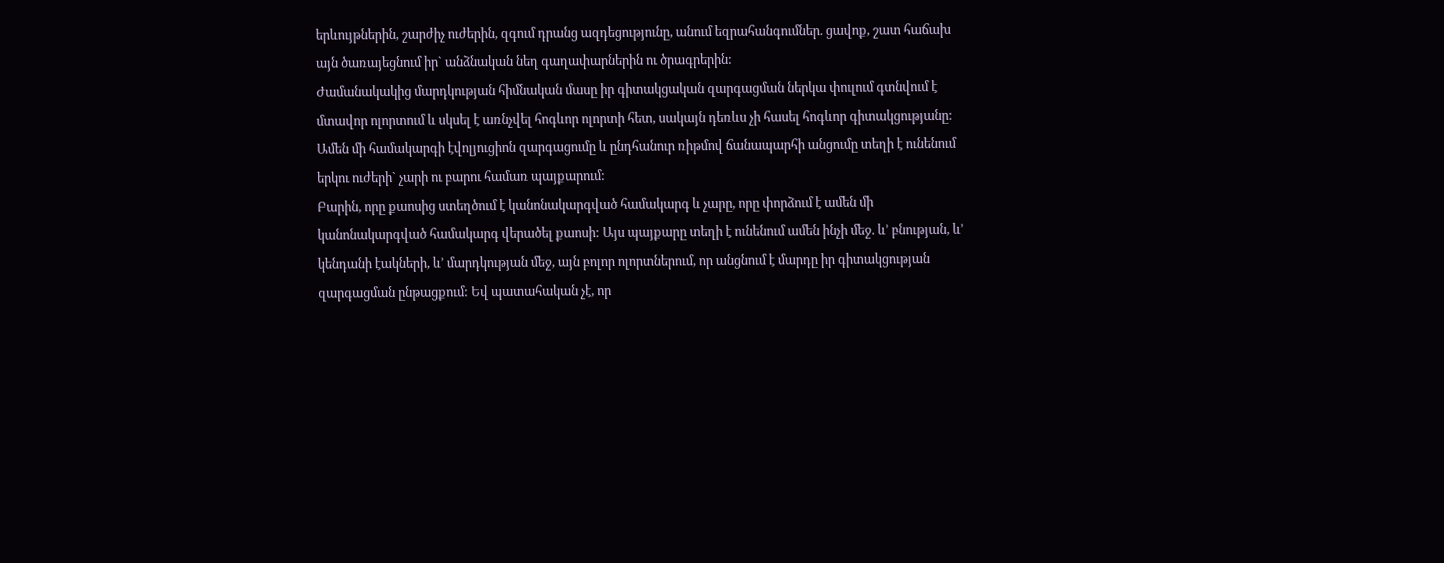երևույթներին, շարժիչ ուժերին, զգում դրանց ազդեցությունը, անում եզրահանգումներ. ցավոք, շատ հաճախ այն ծառայեցնում իր` անձնական նեղ գաղափարներին ու ծրագրերին:
Ժամանակակից մարդկության հիմնական մասը իր գիտակցական զարգացման ներկա փուլում գտնվում է մտավոր ոլորտում և սկսել է առնչվել հոգևոր ոլորտի հետ, սակայն դեռևս չի հասել հոգևոր գիտակցությանը:
Ամեն մի համակարգի էվոլյուցիոն զարգացումը և ընդհանուր ռիթմով ճանապարհի անցումը տեղի է ունենում երկու ուժերի` չարի ու բարու համառ պայքարում:
Բարին, որը քաոսից ստեղծում է կանոնակարգված համակարգ և չարը, որը փորձում է ամեն մի կանոնակարգված համակարգ վերածել քաոսի: Այս պայքարը տեղի է ունենում ամեն ինչի մեջ. և’ բնության, և’ կենդանի էակների, և’ մարդկության մեջ, այն բոլոր ոլորտներում, որ անցնում է մարդը իր գիտակցության զարգացման ընթացքում: Եվ պատահական չէ, որ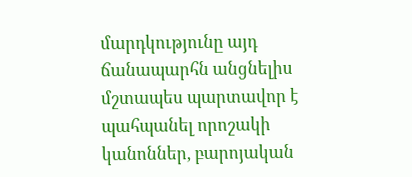մարդկությունը այդ ճանապարհն անցնելիս մշտապես պարտավոր է պահպանել որոշակի կանոններ, բարոյական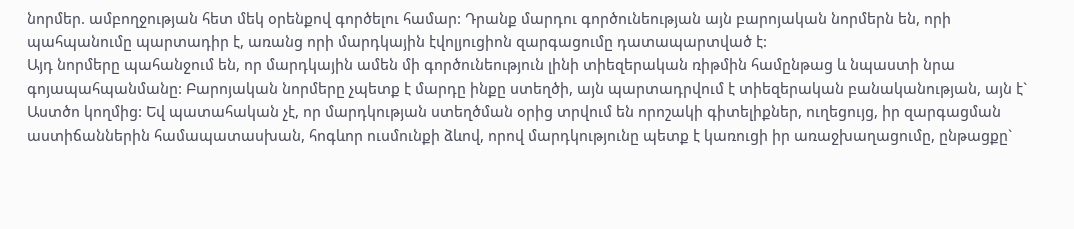նորմեր. ամբողջության հետ մեկ օրենքով գործելու համար: Դրանք մարդու գործունեության այն բարոյական նորմերն են, որի պահպանումը պարտադիր է, առանց որի մարդկային էվոլյուցիոն զարգացումը դատապարտված է:
Այդ նորմերը պահանջում են, որ մարդկային ամեն մի գործունեություն լինի տիեզերական ռիթմին համընթաց և նպաստի նրա գոյապահպանմանը: Բարոյական նորմերը չպետք է մարդը ինքը ստեղծի, այն պարտադրվում է տիեզերական բանականության, այն է` Աստծո կողմից: Եվ պատահական չէ, որ մարդկության ստեղծման օրից տրվում են որոշակի գիտելիքներ, ուղեցույց, իր զարգացման աստիճաններին համապատասխան, հոգևոր ուսմունքի ձևով, որով մարդկությունը պետք է կառուցի իր առաջխաղացումը, ընթացքը`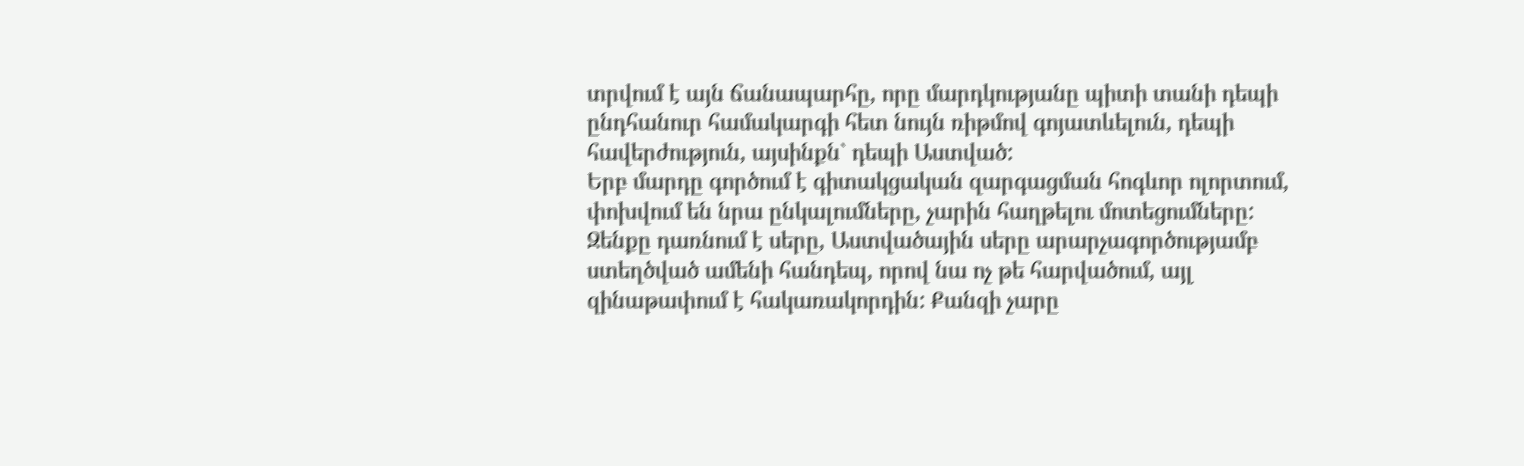տրվում է այն ճանապարհը, որը մարդկությանը պիտի տանի դեպի ընդհանուր համակարգի հետ նույն ռիթմով գոյատևելուն, դեպի հավերժություն, այսինքն` դեպի Աստված:
Երբ մարդը գործում է գիտակցական զարգացման հոգևոր ոլորտում, փոխվում են նրա ընկալումները, չարին հաղթելու մոտեցումները: Զենքը դառնում է սերը, Աստվածային սերը արարչագործությամբ ստեղծված ամենի հանդեպ, որով նա ոչ թե հարվածում, այլ զինաթափում է հակառակորդին: Քանզի չարը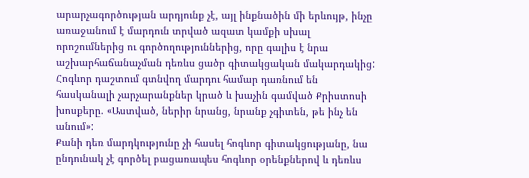արարչագործության արդյունք չէ, այլ ինքնածին մի երևույթ, ինչը առաջանում է մարդուն տրված ազատ կամքի սխալ որոշումներից ու գործողություններից, որը գալիս է նրա աշխարհաճանաչման դեռևս ցածր գիտակցական մակարդակից: Հոգևոր դաշտում գտնվող մարդու համար դառնում են հասկանալի չարչարանքներ կրած և խաչին գամված Քրիստոսի խոսքերը. «Աստված, ներիր նրանց, նրանք չգիտեն, թե ինչ են անում»:
Քանի դեռ մարդկությունը չի հասել հոգևոր գիտակցությանը, նա ընդունակ չէ գործել բացառապես հոգևոր օրենքներով և դեռևս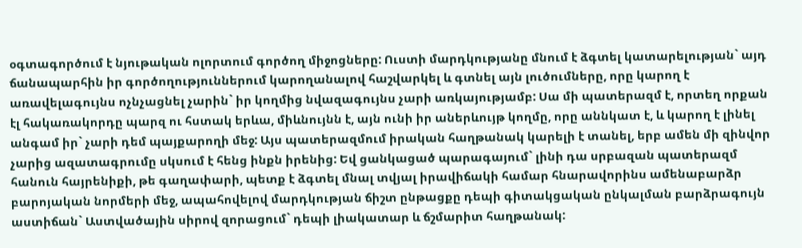օգտագործում է նյութական ոլորտում գործող միջոցները: Ուստի մարդկությանը մնում է ձգտել կատարելության` այդ ճանապարհին իր գործողություններում կարողանալով հաշվարկել և գտնել այն լուծումները, որը կարող է առավելագույնս ոչնչացնել չարին` իր կողմից նվազագույնս չարի առկայությամբ: Սա մի պատերազմ է, որտեղ որքան էլ հակառակորդը պարզ ու հստակ երևա, միևնույնն է, այն ունի իր աներևույթ կողմը, որը աննկատ է, և կարող է լինել անգամ իր` չարի դեմ պայքարողի մեջ: Այս պատերազմում իրական հաղթանակ կարելի է տանել, երբ ամեն մի զինվոր չարից ազատագրումը սկսում է հենց ինքն իրենից: Եվ ցանկացած պարագայում` լինի դա սրբազան պատերազմ հանուն հայրենիքի, թե գաղափարի, պետք է ձգտել մնալ տվյալ իրավիճակի համար հնարավորինս ամենաբարձր բարոյական նորմերի մեջ, ապահովելով մարդկության ճիշտ ընթացքը դեպի գիտակցական ընկալման բարձրագույն աստիճան` Աստվածային սիրով զորացում` դեպի լիակատար և ճշմարիտ հաղթանակ: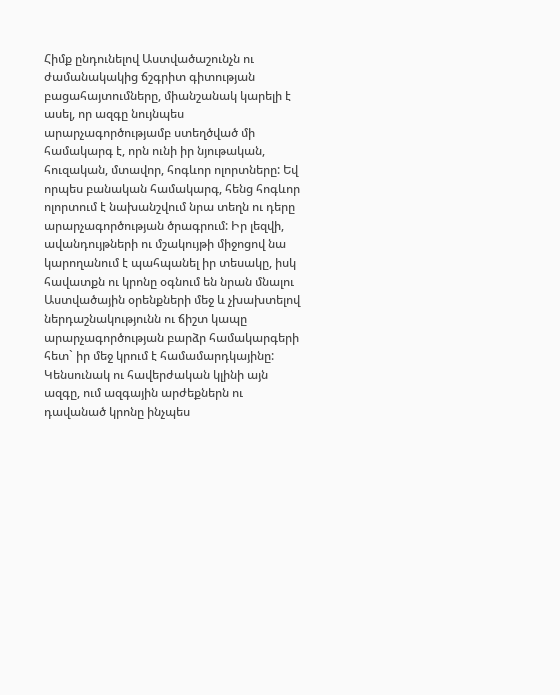Հիմք ընդունելով Աստվածաշունչն ու ժամանակակից ճշգրիտ գիտության բացահայտումները, միանշանակ կարելի է ասել, որ ազգը նույնպես արարչագործությամբ ստեղծված մի համակարգ է, որն ունի իր նյութական, հուզական, մտավոր, հոգևոր ոլորտները: Եվ որպես բանական համակարգ, հենց հոգևոր ոլորտում է նախանշվում նրա տեղն ու դերը արարչագործության ծրագրում: Իր լեզվի, ավանդույթների ու մշակույթի միջոցով նա կարողանում է պահպանել իր տեսակը, իսկ հավատքն ու կրոնը օգնում են նրան մնալու Աստվածային օրենքների մեջ և չխախտելով ներդաշնակությունն ու ճիշտ կապը արարչագործության բարձր համակարգերի հետ` իր մեջ կրում է համամարդկայինը:
Կենսունակ ու հավերժական կլինի այն ազգը, ում ազգային արժեքներն ու դավանած կրոնը ինչպես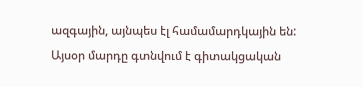ազգային, այնպես էլ համամարդկային են: Այսօր մարդը գտնվում է գիտակցական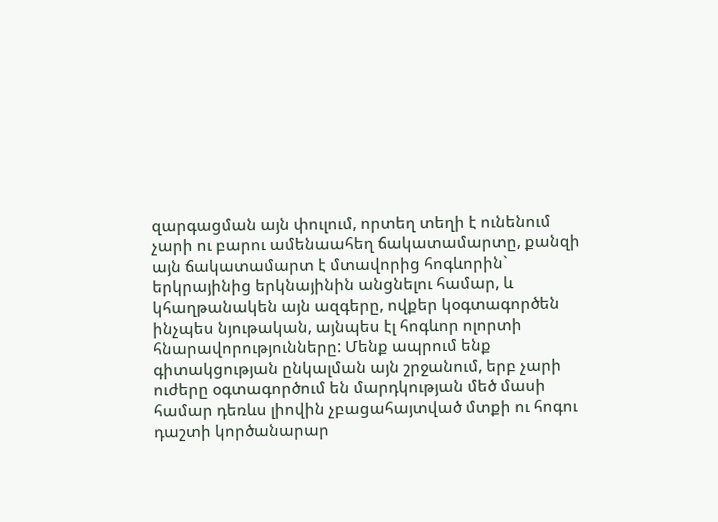զարգացման այն փուլում, որտեղ տեղի է ունենում չարի ու բարու ամենաահեղ ճակատամարտը, քանզի այն ճակատամարտ է մտավորից հոգևորին` երկրայինից երկնայինին անցնելու համար, և կհաղթանակեն այն ազգերը, ովքեր կօգտագործեն ինչպես նյութական, այնպես էլ հոգևոր ոլորտի հնարավորությունները: Մենք ապրում ենք գիտակցության ընկալման այն շրջանում, երբ չարի ուժերը օգտագործում են մարդկության մեծ մասի համար դեռևս լիովին չբացահայտված մտքի ու հոգու դաշտի կործանարար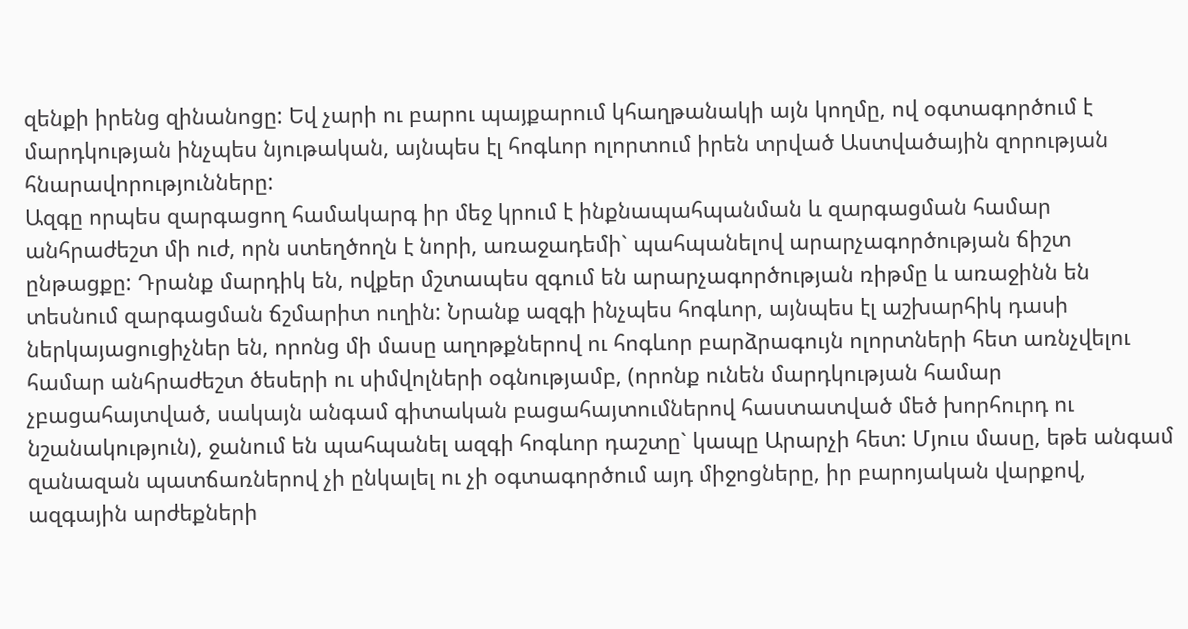զենքի իրենց զինանոցը: Եվ չարի ու բարու պայքարում կհաղթանակի այն կողմը, ով օգտագործում է մարդկության ինչպես նյութական, այնպես էլ հոգևոր ոլորտում իրեն տրված Աստվածային զորության հնարավորությունները:
Ազգը որպես զարգացող համակարգ իր մեջ կրում է ինքնապահպանման և զարգացման համար անհրաժեշտ մի ուժ, որն ստեղծողն է նորի, առաջադեմի` պահպանելով արարչագործության ճիշտ ընթացքը: Դրանք մարդիկ են, ովքեր մշտապես զգում են արարչագործության ռիթմը և առաջինն են տեսնում զարգացման ճշմարիտ ուղին: Նրանք ազգի ինչպես հոգևոր, այնպես էլ աշխարհիկ դասի ներկայացուցիչներ են, որոնց մի մասը աղոթքներով ու հոգևոր բարձրագույն ոլորտների հետ առնչվելու համար անհրաժեշտ ծեսերի ու սիմվոլների օգնությամբ, (որոնք ունեն մարդկության համար չբացահայտված, սակայն անգամ գիտական բացահայտումներով հաստատված մեծ խորհուրդ ու նշանակություն), ջանում են պահպանել ազգի հոգևոր դաշտը` կապը Արարչի հետ: Մյուս մասը, եթե անգամ զանազան պատճառներով չի ընկալել ու չի օգտագործում այդ միջոցները, իր բարոյական վարքով, ազգային արժեքների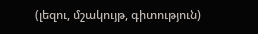(լեզու, մշակույթ, գիտություն)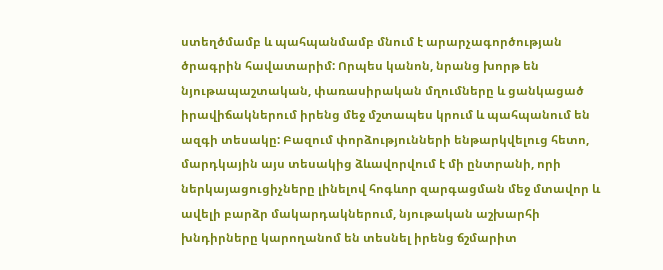ստեղծմամբ և պահպանմամբ մնում է արարչագործության ծրագրին հավատարիմ: Որպես կանոն, նրանց խորթ են նյութապաշտական, փառասիրական մղումները և ցանկացած իրավիճակներում իրենց մեջ մշտապես կրում և պահպանում են ազգի տեսակը: Բազում փորձությունների ենթարկվելուց հետո, մարդկային այս տեսակից ձևավորվում է մի ընտրանի, որի ներկայացուցիչները լինելով հոգևոր զարգացման մեջ մտավոր և ավելի բարձր մակարդակներում, նյութական աշխարհի խնդիրները կարողանոմ են տեսնել իրենց ճշմարիտ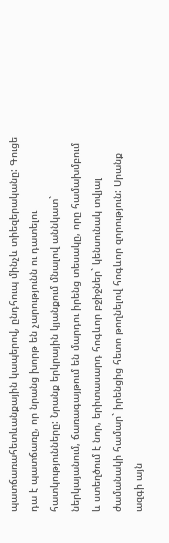պատճառահետևանքային կապերով, ընդհուպ մինչև տիեզերականը: Գուցե դա է պատճառը, որ նրանց խորթ են չարությունն ու դատելու հատկությունները: Նրանք երկրային կյանքում մնալով աննկատ` ներկայանում, ճառագայթում են մարդու իրենց տեսակը, որը համախմբում և ստեղծում է նոր, երիտասարդ հոգևոր բջիջներ` կենսունակ տվյալ ժամանակի համար` իրենցից հետո թողնելով հոգևոր զորություն: Սրանք ազգի այն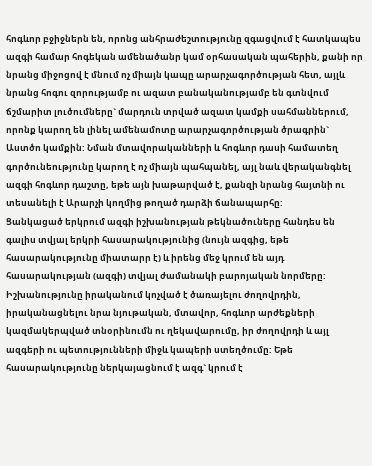հոգևոր բջիջներն են, որոնց անհրաժեշտությունը զգացվում է հատկապես ազգի համար հոգեկան ամենածանր կամ օրհասական պահերին, քանի որ նրանց միջոցով է մնում ոչ միայն կապը արարչագործության հետ, այլև նրանց հոգու զորությամբ ու ազատ բանականությամբ են գտնվում ճշմարիտ լուծումները` մարդուն տրված ազատ կամքի սահմաններում, որոնք կարող են լինել ամենամոտը արարչագործության ծրագրին` Աստծո կամքին: Նման մտավորականների և հոգևոր դասի համատեղ գործունեությունը կարող է ոչ միայն պահպանել, այլ նաև վերականգնել ազգի հոգևոր դաշտը, եթե այն խաթարված է, քանզի նրանց հայտնի ու տեսանելի է Արարչի կողմից թողած դարձի ճանապարհը:
Ցանկացած երկրում ազգի իշխանության թեկնածուները հանդես են գալիս տվյալ երկրի հասարակությունից (նույն ազգից, եթե հասարակությունը միատարր է) և իրենց մեջ կրում են այդ հասարակության (ազգի) տվյալ ժամանակի բարոյական նորմերը:
Իշխանությունը իրականում կոչված է ծառայելու ժողովրդին, իրականացնելու նրա նյութական, մտավոր, հոգևոր արժեքների կազմակերպված տնօրինումն ու ղեկավարումը, իր ժողովրդի և այլ ազգերի ու պետությունների միջև կապերի ստեղծումը: Եթե հասարակությունը ներկայացնում է ազգ` կրում է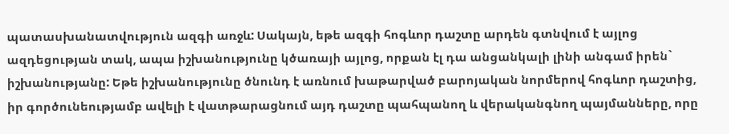պատասխանատվություն ազգի առջև: Սակայն, եթե ազգի հոգևոր դաշտը արդեն գտնվում է այլոց ազդեցության տակ, ապա իշխանությունը կծառայի այլոց, որքան էլ դա անցանկալի լինի անգամ իրեն` իշխանությանը: Եթե իշխանությունը ծնունդ է առնում խաթարված բարոյական նորմերով հոգևոր դաշտից, իր գործունեությամբ ավելի է վատթարացնում այդ դաշտը պահպանող և վերականգնող պայմանները, որը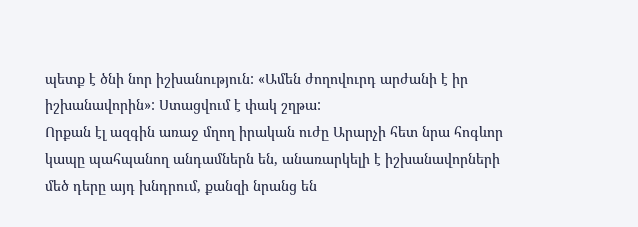պետք է ծնի նոր իշխանություն: «Ամեն ժողովուրդ արժանի է իր իշխանավորին»: Ստացվում է փակ շղթա:
Որքան էլ ազգին առաջ մղող իրական ուժը Արարչի հետ նրա հոգևոր կապը պահպանող անդամներն են, անառարկելի է իշխանավորների մեծ դերը այդ խնդրում, քանզի նրանց են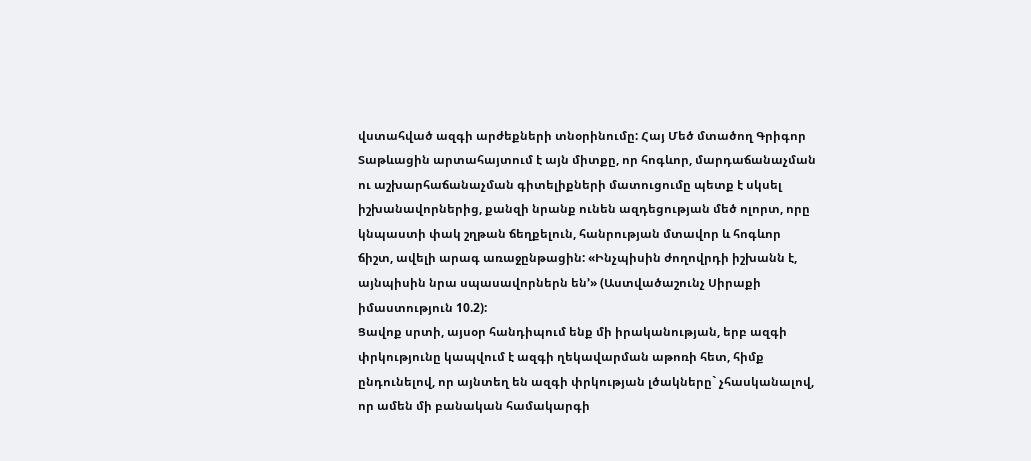վստահված ազգի արժեքների տնօրինումը: Հայ Մեծ մտածող Գրիգոր Տաթևացին արտահայտում է այն միտքը, որ հոգևոր, մարդաճանաչման ու աշխարհաճանաչման գիտելիքների մատուցումը պետք է սկսել իշխանավորներից, քանզի նրանք ունեն ազդեցության մեծ ոլորտ, որը կնպաստի փակ շղթան ճեղքելուն, հանրության մտավոր և հոգևոր ճիշտ, ավելի արագ առաջընթացին: «Ինչպիսին ժողովրդի իշխանն է, այնպիսին նրա սպասավորներն են՚» (Աստվածաշունչ Սիրաքի իմաստություն 10.2):
Ցավոք սրտի, այսօր հանդիպում ենք մի իրականության, երբ ազգի փրկությունը կապվում է ազգի ղեկավարման աթոռի հետ, հիմք ընդունելով, որ այնտեղ են ազգի փրկության լծակները` չհասկանալով, որ ամեն մի բանական համակարգի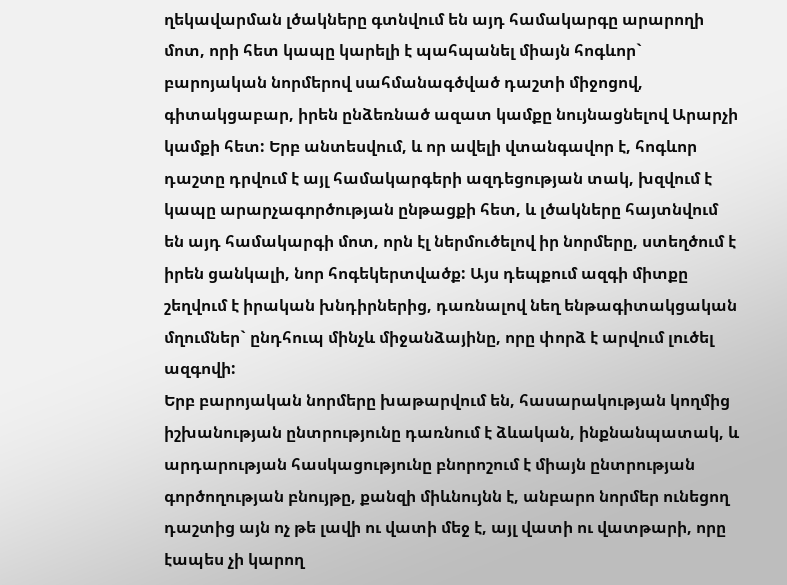ղեկավարման լծակները գտնվում են այդ համակարգը արարողի մոտ, որի հետ կապը կարելի է պահպանել միայն հոգևոր` բարոյական նորմերով սահմանագծված դաշտի միջոցով, գիտակցաբար, իրեն ընձեռնած ազատ կամքը նույնացնելով Արարչի կամքի հետ: Երբ անտեսվում, և որ ավելի վտանգավոր է, հոգևոր դաշտը դրվում է այլ համակարգերի ազդեցության տակ, խզվում է կապը արարչագործության ընթացքի հետ, և լծակները հայտնվում են այդ համակարգի մոտ, որն էլ ներմուծելով իր նորմերը, ստեղծում է իրեն ցանկալի, նոր հոգեկերտվածք: Այս դեպքում ազգի միտքը շեղվում է իրական խնդիրներից, դառնալով նեղ ենթագիտակցական մղումներ` ընդհուպ մինչև միջանձայինը, որը փորձ է արվում լուծել ազգովի:
Երբ բարոյական նորմերը խաթարվում են, հասարակության կողմից իշխանության ընտրությունը դառնում է ձևական, ինքնանպատակ, և արդարության հասկացությունը բնորոշում է միայն ընտրության գործողության բնույթը, քանզի միևնույնն է, անբարո նորմեր ունեցող դաշտից այն ոչ թե լավի ու վատի մեջ է, այլ վատի ու վատթարի, որը էապես չի կարող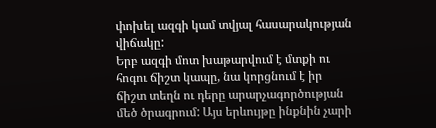փոխել ազգի կամ տվյալ հասարակության վիճակը:
Երբ ազգի մոտ խաթարվում է մտքի ու հոգու ճիշտ կապը, նա կորցնում է իր ճիշտ տեղն ու դերը արարչագործության մեծ ծրագրում: Այս երևույթը ինքնին չարի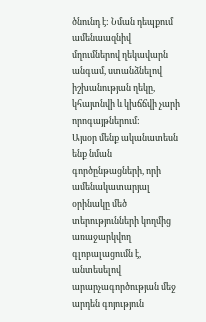ծնունդ է: Նման դեպքում ամենաազնիվ մղումներով ղեկավարն անգամ, ստանձնելով իշխանության ղեկը, կհայտնվի և կխճճվի չարի որոգայթներում:
Այսօր մենք ականատեսն ենք նման գործընթացների, որի ամենակատարյալ օրինակը մեծ տերությունների կողմից առաջարկվող գլոբալացումն է, անտեսելով արարչագործության մեջ արդեն գոյություն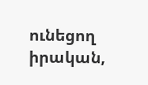ունեցող իրական,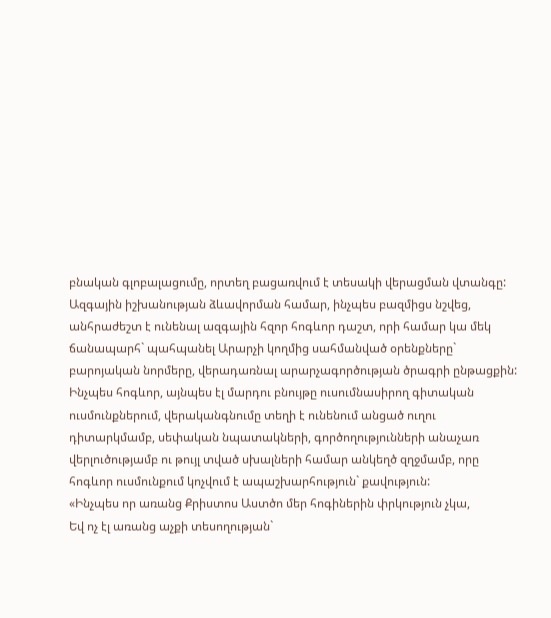բնական գլոբալացումը, որտեղ բացառվում է տեսակի վերացման վտանգը:
Ազգային իշխանության ձևավորման համար, ինչպես բազմիցս նշվեց, անհրաժեշտ է ունենալ ազգային հզոր հոգևոր դաշտ, որի համար կա մեկ ճանապարհ` պահպանել Արարչի կողմից սահմանված օրենքները` բարոյական նորմերը, վերադառնալ արարչագործության ծրագրի ընթացքին: Ինչպես հոգևոր, այնպես էլ մարդու բնույթը ուսումնասիրող գիտական ուսմունքներում, վերականգնումը տեղի է ունենում անցած ուղու դիտարկմամբ, սեփական նպատակների, գործողությունների անաչառ վերլուծությամբ ու թույլ տված սխալների համար անկեղծ զղջմամբ, որը հոգևոր ուսմունքում կոչվում է ապաշխարհություն` քավություն:
«Ինչպես որ առանց Քրիստոս Աստծո մեր հոգիներին փրկություն չկա,
Եվ ոչ էլ առանց աչքի տեսողության`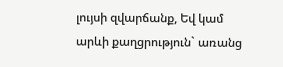լույսի զվարճանք, Եվ կամ արևի քաղցրություն` առանց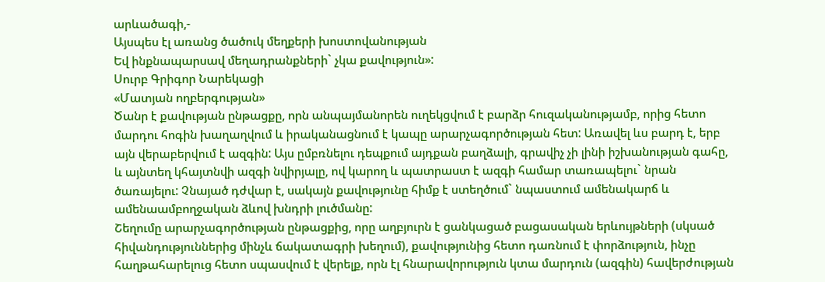արևածագի,-
Այսպես էլ առանց ծածուկ մեղքերի խոստովանության
Եվ ինքնապարսավ մեղադրանքների` չկա քավություն»:
Սուրբ Գրիգոր Նարեկացի
«Մատյան ողբերգության»
Ծանր է քավության ընթացքը, որն անպայմանորեն ուղեկցվում է բարձր հուզականությամբ, որից հետո մարդու հոգին խաղաղվում և իրականացնում է կապը արարչագործության հետ: Առավել ևս բարդ է, երբ այն վերաբերվում է ազգին: Այս ըմբռնելու դեպքում այդքան բաղձալի, գրավիչ չի լինի իշխանության գահը, և այնտեղ կհայտնվի ազգի նվիրյալը, ով կարող և պատրաստ է ազգի համար տառապելու` նրան ծառայելու: Չնայած դժվար է, սակայն քավությունը հիմք է ստեղծում` նպաստում ամենակարճ և ամենաամբողջական ձևով խնդրի լուծմանը:
Շեղումը արարչագործության ընթացքից, որը աղբյուրն է ցանկացած բացասական երևույթների (սկսած հիվանդություններից մինչև ճակատագրի խեղում), քավությունից հետո դառնում է փորձություն, ինչը հաղթահարելուց հետո սպասվում է վերելք, որն էլ հնարավորություն կտա մարդուն (ազգին) հավերժության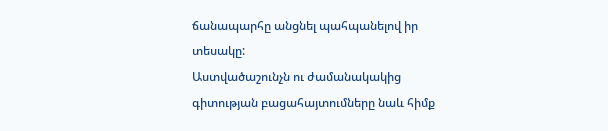ճանապարհը անցնել պահպանելով իր տեսակը:
Աստվածաշունչն ու ժամանակակից գիտության բացահայտումները նաև հիմք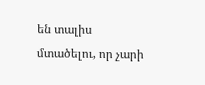են տալիս մտածելու, որ չարի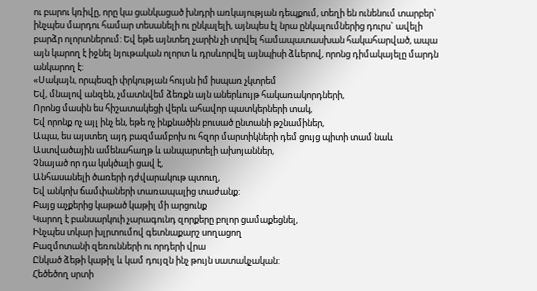ու բարու կռիվը, որը կա ցանկացած խնդրի առկայության դեպքում, տեղի են ունենում տարբեր` ինչպես մարդու համար տեսանելի ու ընկալելի, այնպես էլ նրա ընկալումներից դուրս` ավելի բարձր ոլորտներում: Եվ եթե այնտեղ չարին չի տրվել համապատասխան հակահարված, ապա այն կարող է իջնել նյութական ոլորտ և դրսևորվել այնպիսի ձևերով, որոնց դիմակայելը մարդն անկարող է:
«Սակայն, որպեսզի փրկության հույսն իմ իսպառ չկտրեմ
Եվ, մնալով անզեն, չմատնվեմ ձեռքն այն աներևույթ հակառակորդների,
Որոնց մասին ես հիշատակեցի վերև ահավոր պատկերների տակ,
Եվ որոնք ոչ այլ ինչ են, եթե ոչ ինքնածին բուսած ընտանի թշնամիներ,
Ապա, ես այստեղ այդ բազմամբոխ ու հզոր մարտիկների դեմ ցույց պիտի տամ նաև
Աստվածային ամենահաղթ և անպարտելի ախոյաններ,
Չնայած որ դա կսկծալի ցավ է,
Անհասանելի ծառերի դժվարակութ պտուղ,
Եվ անկոխ ճամփաների տառապալից տաժանք:
Բայց աչքերից կաթած կաթիլ մի արցունք
Կարող է բանսարկուի չարագունդ զորքերը բոլոր ցամաքեցնել,
Ինչպես տկար խլրտումով գետնաքարշ սողացող
Բազմոտանի զեռունների ու որդերի վրա
Ընկած ձեթի կաթիլ և կամ դույզն ինչ թույն սատակչական:
Հեծեծող սրտի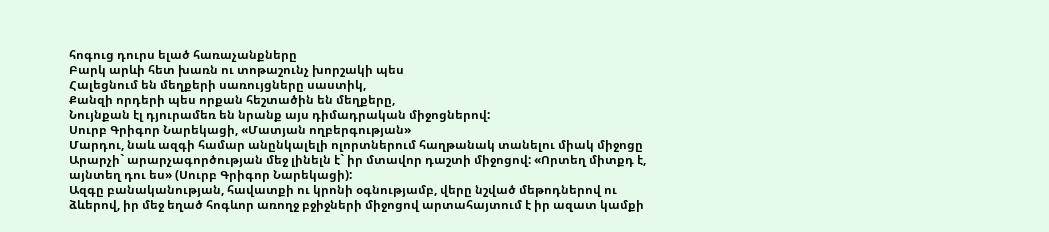հոգուց դուրս ելած հառաչանքները
Բարկ արևի հետ խառն ու տոթաշունչ խորշակի պես
Հալեցնում են մեղքերի սառույցները սաստիկ,
Քանզի որդերի պես որքան հեշտածին են մեղքերը,
Նույնքան էլ դյուրամեռ են նրանք այս դիմադրական միջոցներով:
Սուրբ Գրիգոր Նարեկացի, «Մատյան ողբերգության»
Մարդու, նաև ազգի համար անընկալելի ոլորտներում հաղթանակ տանելու միակ միջոցը Արարչի` արարչագործության մեջ լինելն է` իր մտավոր դաշտի միջոցով: «Որտեղ միտքդ է, այնտեղ դու ես» (Սուրբ Գրիգոր Նարեկացի):
Ազգը բանականության, հավատքի ու կրոնի օգնությամբ, վերը նշված մեթոդներով ու ձևերով, իր մեջ եղած հոգևոր առողջ բջիջների միջոցով արտահայտում է իր ազատ կամքի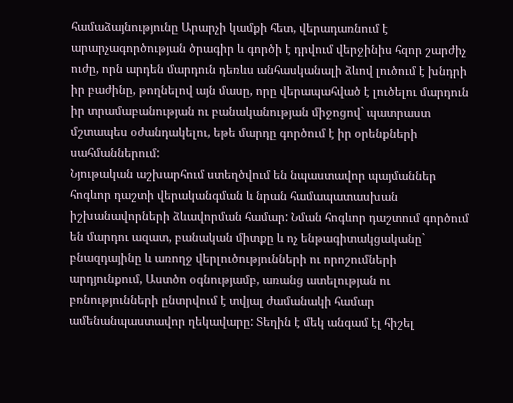համաձայնությունը Արարչի կամքի հետ, վերադառնում է արարչագործության ծրագիր և գործի է դրվում վերջինիս հզոր շարժիչ ուժը, որն արդեն մարդուն դեռևս անհասկանալի ձևով լուծում է խնդրի իր բաժինը, թողնելով այն մասը, որը վերապահված է լուծելու մարդուն իր տրամաբանության ու բանականության միջոցով` պատրաստ մշտապես օժանդակելու, եթե մարդը գործում է իր օրենքների սահմաններում:
Նյութական աշխարհում ստեղծվում են նպաստավոր պայմաններ հոգևոր դաշտի վերականգման և նրան համապատասխան իշխանավորների ձևավորման համար: Նման հոգևոր դաշտում գործում են մարդու ազատ, բանական միտքը և ոչ ենթագիտակցականը` բնազդայինը և առողջ վերլուծությունների ու որոշումների արդյունքում, Աստծո օգնությամբ, առանց ատելության ու բռնությունների ընտրվում է տվյալ ժամանակի համար ամենանպաստավոր ղեկավարը: Տեղին է մեկ անգամ էլ հիշել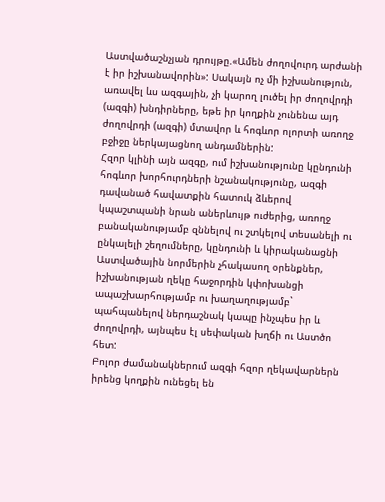Աստվածաշնչյան դրույթը.«Ամեն ժողովուրդ արժանի է իր իշխանավորին»: Սակայն ոչ մի իշխանություն, առավել ևս ազգային, չի կարող լուծել իր ժողովրդի (ազգի) խնդիրները, եթե իր կողքին չունենա այդ ժողովրդի (ազգի) մտավոր և հոգևոր ոլորտի առողջ բջիջը ներկայացնող անդամներին:
Հզոր կլինի այն ազգը, ում իշխանությունը կընդունի հոգևոր խորհուրդների նշանակությունը, ազգի դավանած հավատքին հատուկ ձևերով կպաշտպանի նրան աներևույթ ուժերից, առողջ բանականությամբ զննելով ու շտկելով տեսանելի ու ընկալելի շեղումները, կընդունի և կիրականացնի Աստվածային նորմերին չհակասող օրենքներ, իշխանության ղեկը հաջորդին կփոխանցի ապաշխարհությամբ ու խաղաղությամբ` պահպանելով ներդաշնակ կապը ինչպես իր և ժողովրդի, այնպես էլ սեփական խղճի ու Աստծո հետ:
Բոլոր ժամանակներում ազգի հզոր ղեկավարներն իրենց կողքին ունեցել են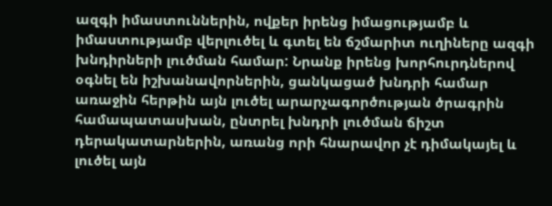ազգի իմաստուններին, ովքեր իրենց իմացությամբ և իմաստությամբ վերլուծել և գտել են ճշմարիտ ուղիները ազգի խնդիրների լուծման համար: Նրանք իրենց խորհուրդներով օգնել են իշխանավորներին, ցանկացած խնդրի համար առաջին հերթին այն լուծել արարչագործության ծրագրին համապատասխան, ընտրել խնդրի լուծման ճիշտ դերակատարներին, առանց որի հնարավոր չէ դիմակայել և լուծել այն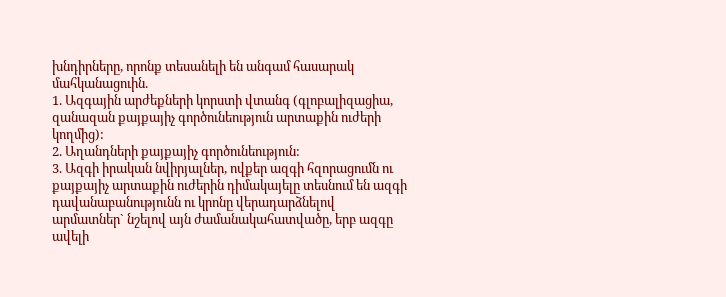խնդիրները, որոնք տեսանելի են անգամ հասարակ մահկանացուին.
1. Ազգային արժեքների կորստի վտանգ (գլոբալիզացիա, զանազան քայքայիչ գործունեություն արտաքին ուժերի կողմից):
2. Աղանդների քայքայիչ գործունեություն:
3. Ազգի իրական նվիրյալներ, ովքեր ազգի հզորացումն ու քայքայիչ արտաքին ուժերին դիմակայելը տեսնում են ազգի դավանաբանությունն ու կրոնը վերադարձնելով արմատներ` նշելով այն ժամանակահատվածը, երբ ազգը ավելի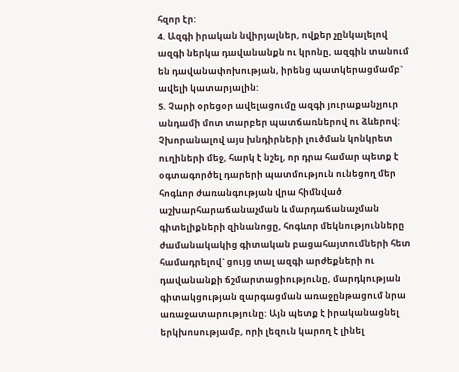հզոր էր:
4. Ազգի իրական նվիրյալներ, ովքեր չընկալելով ազգի ներկա դավանանքն ու կրոնը, ազգին տանում են դավանափոխության, իրենց պատկերացմամբ` ավելի կատարյալին:
5. Չարի օրեցօր ավելացումը ազգի յուրաքանչյուր անդամի մոտ տարբեր պատճառներով ու ձևերով:
Չխորանալով այս խնդիրների լուծման կոնկրետ ուղիների մեջ, հարկ է նշել, որ դրա համար պետք է օգտագործել դարերի պատմություն ունեցող մեր հոգևոր ժառանգության վրա հիմնված աշխարհարաճանաչման և մարդաճանաչման գիտելիքների զինանոցը, հոգևոր մեկնությունները ժամանակակից գիտական բացահայտումների հետ համադրելով` ցույց տալ ազգի արժեքների ու դավանանքի ճշմարտացիությունը, մարդկության գիտակցության զարգացման առաջընթացում նրա առաջատարությունը: Այն պետք է իրականացնել երկխոսությամբ, որի լեզուն կարող է լինել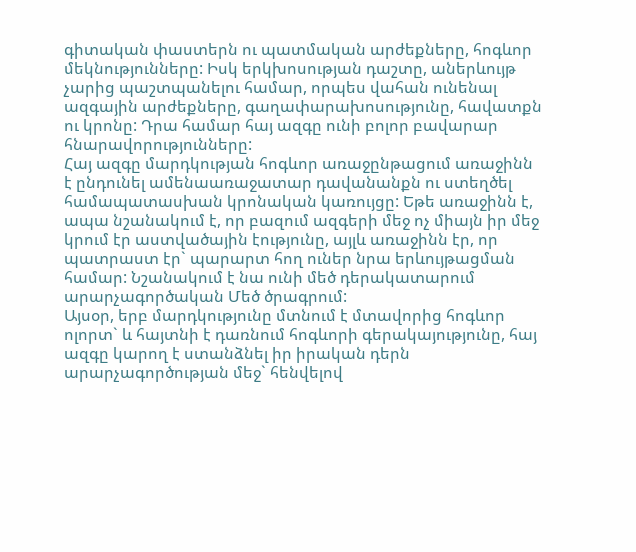գիտական փաստերն ու պատմական արժեքները, հոգևոր մեկնությունները: Իսկ երկխոսության դաշտը, աներևույթ չարից պաշտպանելու համար, որպես վահան ունենալ ազգային արժեքները, գաղափարախոսությունը, հավատքն ու կրոնը: Դրա համար հայ ազգը ունի բոլոր բավարար հնարավորությունները:
Հայ ազգը մարդկության հոգևոր առաջընթացում առաջինն է ընդունել ամենաառաջատար դավանանքն ու ստեղծել համապատասխան կրոնական կառույցը: Եթե առաջինն է, ապա նշանակում է, որ բազում ազգերի մեջ ոչ միայն իր մեջ կրում էր աստվածային էությունը, այլև առաջինն էր, որ պատրաստ էր` պարարտ հող ուներ նրա երևույթացման համար: Նշանակում է նա ունի մեծ դերակատարում արարչագործական Մեծ ծրագրում:
Այսօր, երբ մարդկությունը մտնում է մտավորից հոգևոր ոլորտ` և հայտնի է դառնում հոգևորի գերակայությունը, հայ ազգը կարող է ստանձնել իր իրական դերն արարչագործության մեջ` հենվելով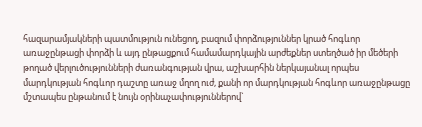հազարամյակների պատմություն ունեցող, բազում փորձություններ կրած հոգևոր առաջընթացի փորձի և այդ ընթացքում համամարդկային արժեքներ ստեղծած իր մեծերի թողած վերլուծությունների ժառանգության վրա, աշխարհին ներկայանալ որպես մարդկության հոգևոր դաշտը առաջ մղող ուժ, քանի որ մարդկության հոգևոր առաջընթացը մշտապես ընթանում է նույն օրինաչափություններով`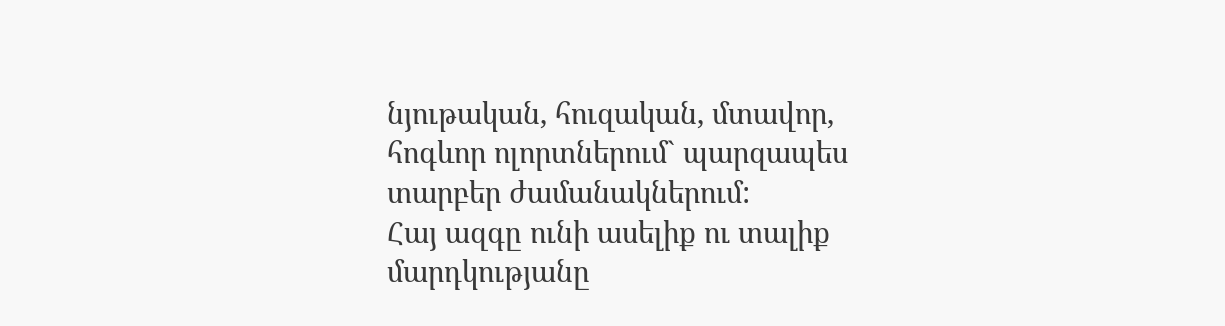նյութական, հուզական, մտավոր, հոգևոր ոլորտներում` պարզապես տարբեր ժամանակներում:
Հայ ազգը ունի ասելիք ու տալիք մարդկությանը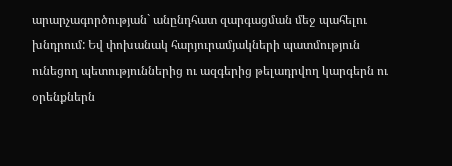արարչագործության` անընդհատ զարգացման մեջ պահելու խնդրում: Եվ փոխանակ հարյուրամյակների պատմություն ունեցող պետություններից ու ազգերից թելադրվող կարգերն ու օրենքներն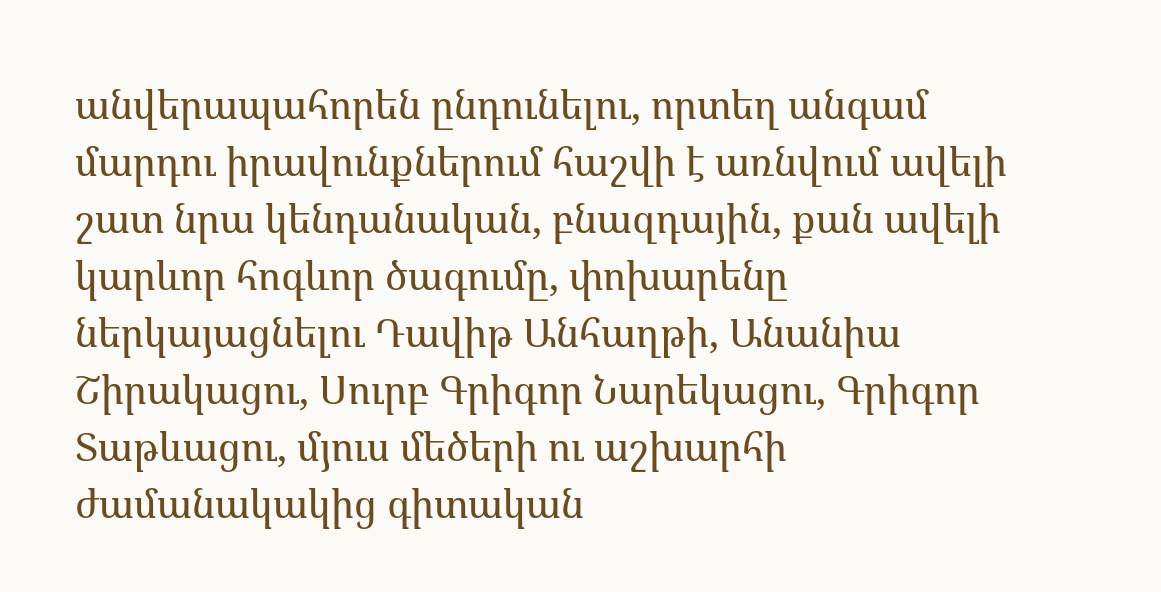անվերապահորեն ընդունելու, որտեղ անգամ մարդու իրավունքներում հաշվի է առնվում ավելի շատ նրա կենդանական, բնազդային, քան ավելի կարևոր հոգևոր ծագումը, փոխարենը ներկայացնելու Դավիթ Անհաղթի, Անանիա Շիրակացու, Սուրբ Գրիգոր Նարեկացու, Գրիգոր Տաթևացու, մյուս մեծերի ու աշխարհի ժամանակակից գիտական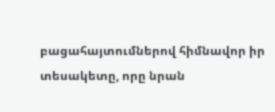բացահայտումներով հիմնավոր իր տեսակետը, որը նրան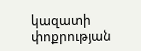կազատի փոքրության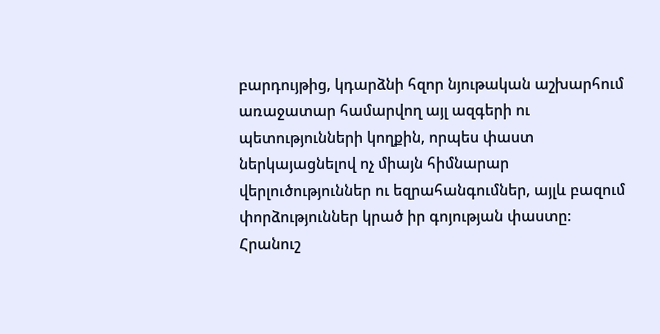բարդույթից, կդարձնի հզոր նյութական աշխարհում առաջատար համարվող այլ ազգերի ու պետությունների կողքին, որպես փաստ ներկայացնելով ոչ միայն հիմնարար վերլուծություններ ու եզրահանգումներ, այլև բազում փորձություններ կրած իր գոյության փաստը:
Հրանուշ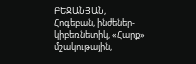ԲԵՋԱՆՅԱՆ,
Հոգեբան, ինժեներ-կիբեռնետիկ, «Հարք» մշակութային,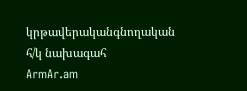կրթավերականգնողական հ/կ նախագահ
ArmAr.am